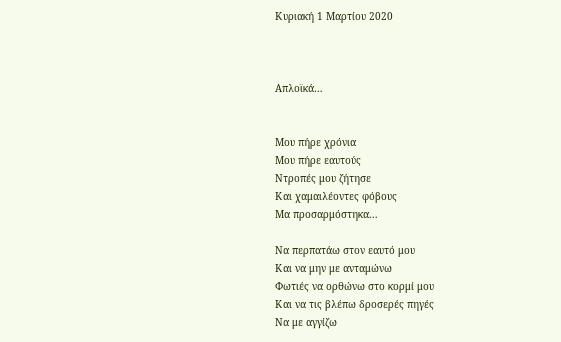Κυριακή 1 Μαρτίου 2020



Απλοϊκά…


Μου πήρε χρόνια
Μου πήρε εαυτούς
Ντροπές μου ζήτησε
Και χαμαιλέοντες φόβους
Μα προσαρμόστηκα...

Να περπατάω στον εαυτό μου
Και να μην με ανταμώνω
Φωτιές να ορθώνω στο κορμί μου
Και να τις βλέπω δροσερές πηγές
Να με αγγίζω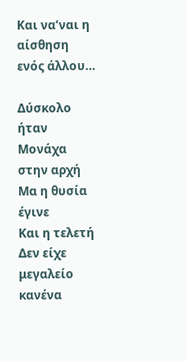Και να’ναι η αίσθηση ενός άλλου…

Δύσκολο ήταν
Μονάχα στην αρχή
Μα η θυσία έγινε
Και η τελετή
Δεν είχε μεγαλείο κανένα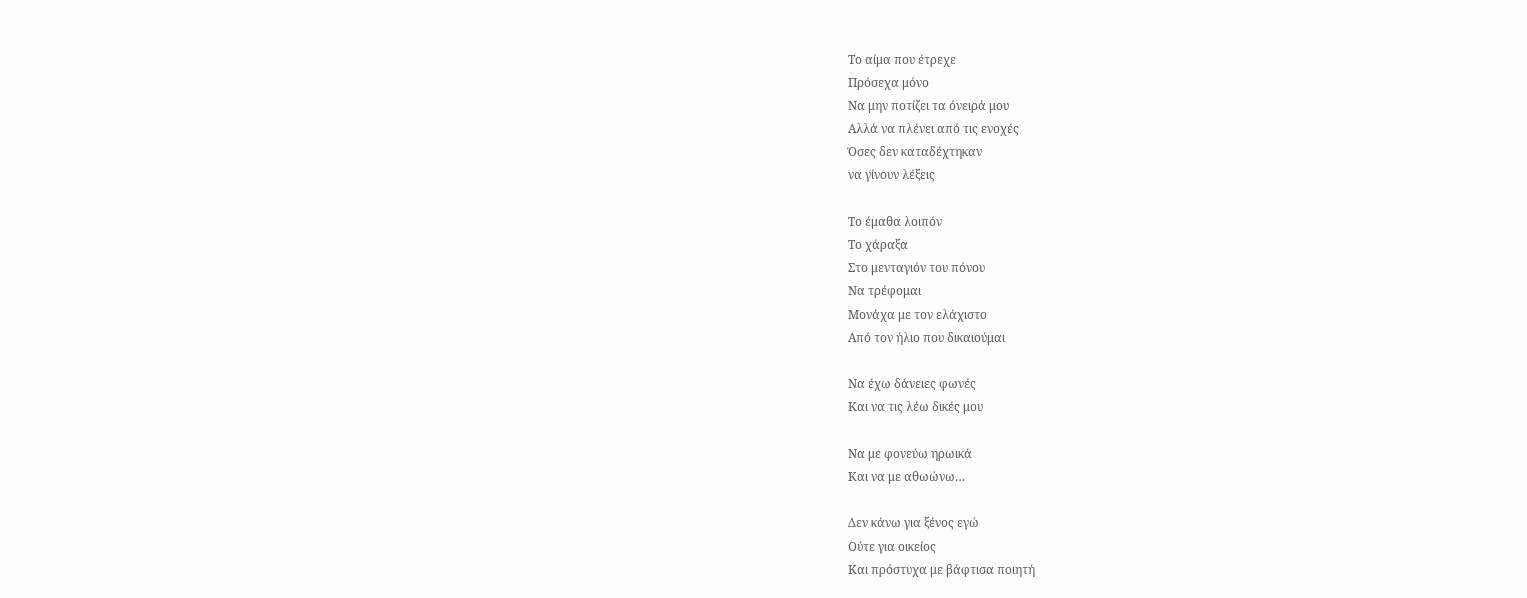Το αίμα που έτρεχε
Πρόσεχα μόνο
Να μην ποτίζει τα όνειρά μου
Αλλά να πλένει από τις ενοχές
Όσες δεν καταδέχτηκαν
να γίνουν λέξεις

Το έμαθα λοιπόν
Το χάραξα
Στο μενταγιόν του πόνου
Να τρέφομαι
Μονάχα με τον ελάχιστο
Από τον ήλιο που δικαιούμαι

Να έχω δάνειες φωνές
Και να τις λέω δικές μου

Να με φονεύω ηρωικά
Και να με αθωώνω…

Δεν κάνω για ξένος εγώ
Ούτε για οικείος
Και πρόστυχα με βάφτισα ποιητή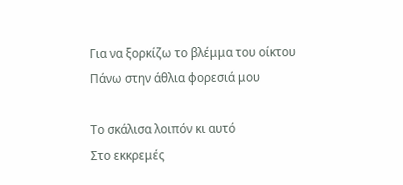Για να ξορκίζω το βλέμμα του οίκτου
Πάνω στην άθλια φορεσιά μου

Το σκάλισα λοιπόν κι αυτό
Στο εκκρεμές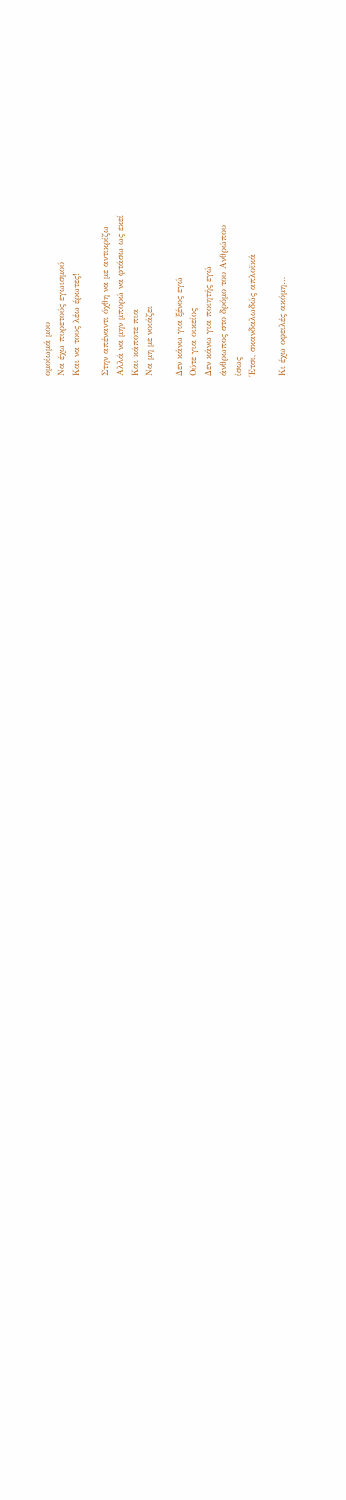ομοίωμά μου
Να έχω πυρετούς εγωισμού
Και να τους λέω έρωτες!

Στην απέναντι όχθη να με αντικρίζω
Αλλά να μην μπορώ να φτάσω ως εκεί
Και κάποτε πια
Να μη με νοιάζει

Δεν κάνω για ξένος εγώ
Ούτε για οικείος
Δεν κάνω για ποιητής εγώ
άνθρωπος στο δρόμο του Ανθρώπου
ίσως
Έτσι, σκανδαλωδώς απλοϊκά

Κι έχω οφειλές ακόμη…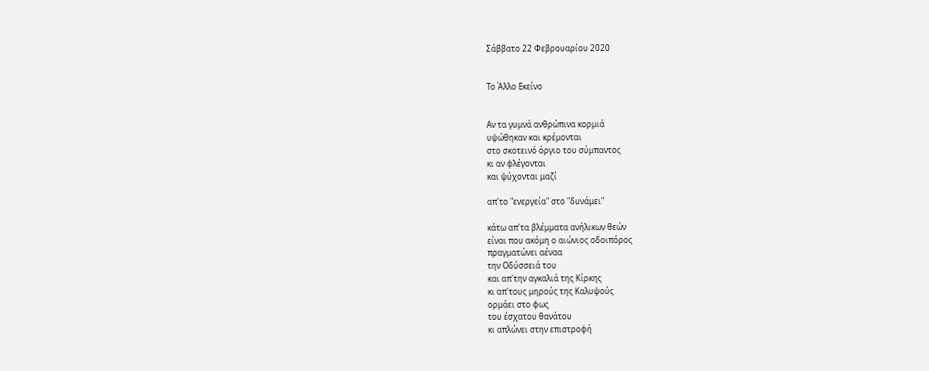Σάββατο 22 Φεβρουαρίου 2020


Το Άλλο Εκείνο


Αν τα γυμνά ανθρώπινα κορμιά
υψώθηκαν και κρέμονται
στο σκοτεινό όργιο του σύμπαντος
κι αν φλέγονται
και ψύχονται μαζί

απ'το "ενεργεία" στο "δυνάμει"

κάτω απ'τα βλέμματα ανήλικων θεών
είναι που ακόμη ο αιώνιος οδοιπόρος
πραγματώνει αέναα
την Οδύσσειά του
και απ'την αγκαλιά της Κίρκης
κι απ'τους μηρούς της Καλυψούς
ορμάει στο φως
του έσχατου θανάτου
κι απλώνει στην επιστροφή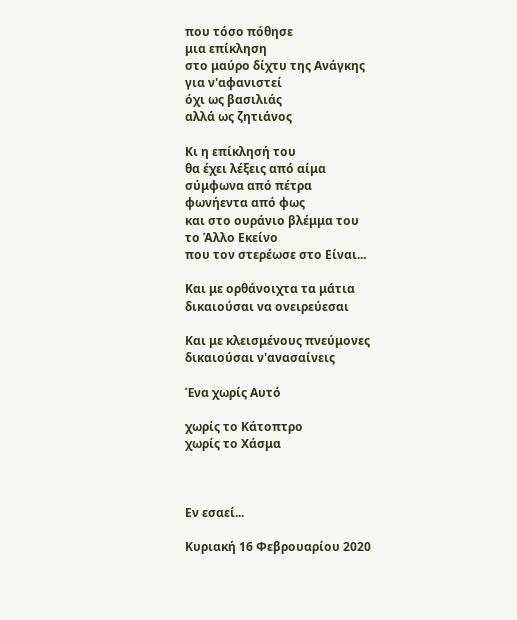που τόσο πόθησε
μια επίκληση
στο μαύρο δίχτυ της Ανάγκης
για ν'αφανιστεί
όχι ως βασιλιάς
αλλά ως ζητιάνος

Κι η επίκλησή του
θα έχει λέξεις από αίμα
σύμφωνα από πέτρα
φωνήεντα από φως
και στο ουράνιο βλέμμα του
το Άλλο Εκείνο
που τον στερέωσε στο Είναι...

Και με ορθάνοιχτα τα μάτια
δικαιούσαι να ονειρεύεσαι

Και με κλεισμένους πνεύμονες
δικαιούσαι ν'ανασαίνεις

Ένα χωρίς Αυτό

χωρίς το Κάτοπτρο
χωρίς το Χάσμα



Εν εσαεί...

Κυριακή 16 Φεβρουαρίου 2020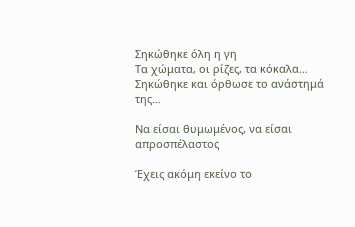Σηκώθηκε όλη η γη
Τα χώματα, οι ρίζες, τα κόκαλα…
Σηκώθηκε και όρθωσε το ανάστημά της…

Να είσαι θυμωμένος, να είσαι απροσπέλαστος

Έχεις ακόμη εκείνο το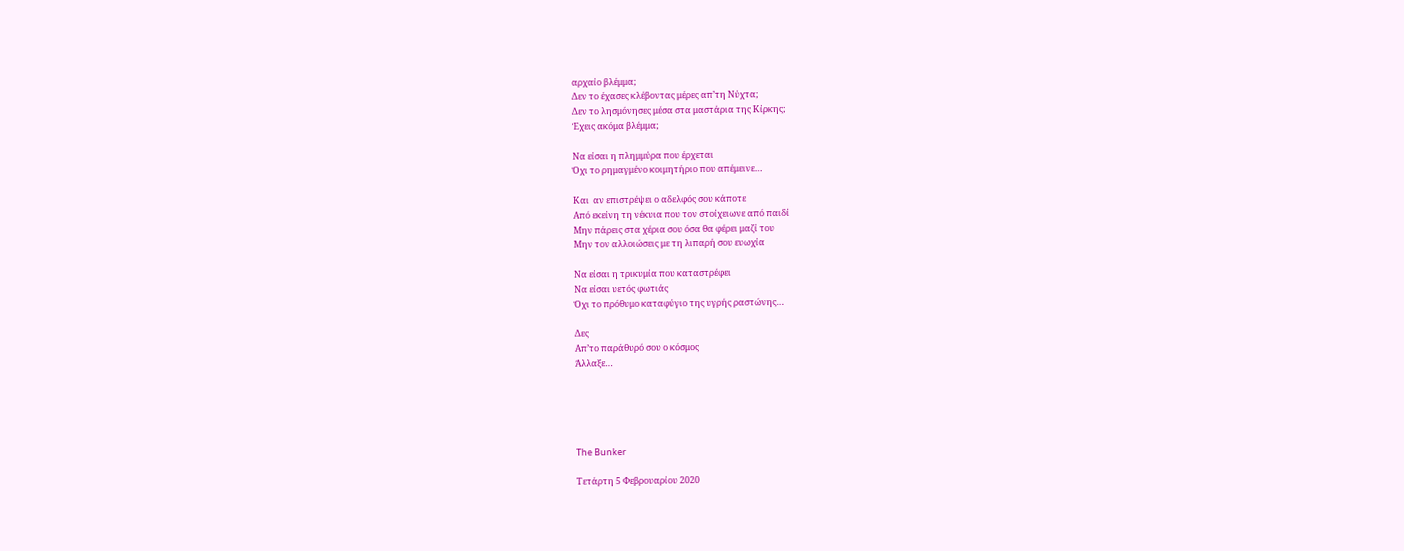αρχαίο βλέμμα;
Δεν το έχασες κλέβοντας μέρες απ’τη Νύχτα;
Δεν το λησμόνησες μέσα στα μαστάρια της Κίρκης;
Έχεις ακόμα βλέμμα;

Να είσαι η πλημμύρα που έρχεται
Όχι το ρημαγμένο κοιμητήριο που απέμεινε…

Και  αν επιστρέψει ο αδελφός σου κάποτε
Από εκείνη τη νέκυια που τον στοίχειωνε από παιδί
Μην πάρεις στα χέρια σου όσα θα φέρει μαζί του
Μην τον αλλοιώσεις με τη λιπαρή σου ευωχία

Να είσαι η τρικυμία που καταστρέφει
Να είσαι υετός φωτιάς
Όχι το πρόθυμο καταφύγιο της υγρής ραστώνης…

Δες
Απ’το παράθυρό σου ο κόσμος
Άλλαξε…





The Bunker

Τετάρτη 5 Φεβρουαρίου 2020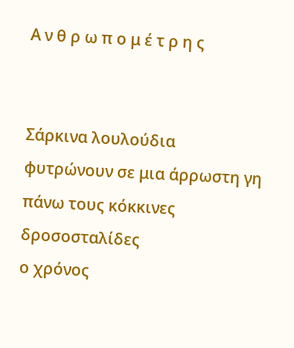Α ν θ ρ ω π ο μ έ τ ρ η ς


Σάρκινα λουλούδια
φυτρώνουν σε μια άρρωστη γη
πάνω τους κόκκινες δροσοσταλίδες
ο χρόνος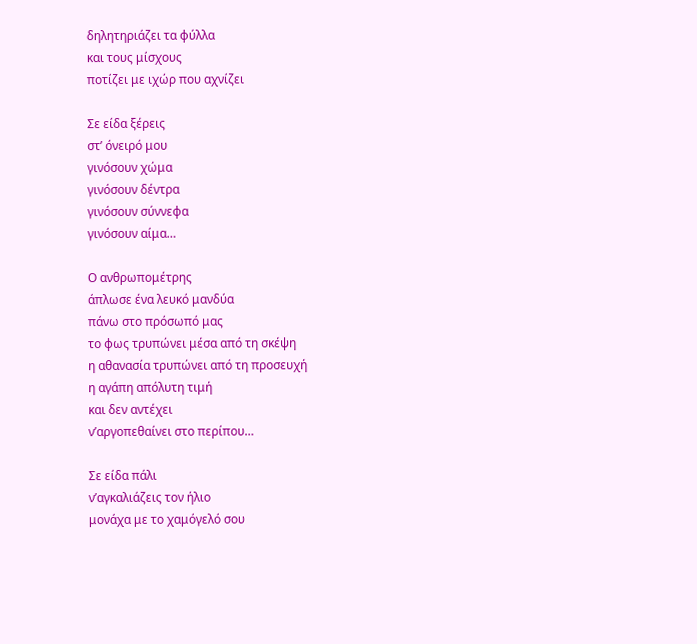δηλητηριάζει τα φύλλα
και τους μίσχους
ποτίζει με ιχώρ που αχνίζει

Σε είδα ξέρεις
στ’ όνειρό μου
γινόσουν χώμα
γινόσουν δέντρα
γινόσουν σύννεφα
γινόσουν αίμα…

Ο ανθρωπομέτρης
άπλωσε ένα λευκό μανδύα
πάνω στο πρόσωπό μας
το φως τρυπώνει μέσα από τη σκέψη
η αθανασία τρυπώνει από τη προσευχή
η αγάπη απόλυτη τιμή
και δεν αντέχει
ν’αργοπεθαίνει στο περίπου…

Σε είδα πάλι
ν’αγκαλιάζεις τον ήλιο
μονάχα με το χαμόγελό σου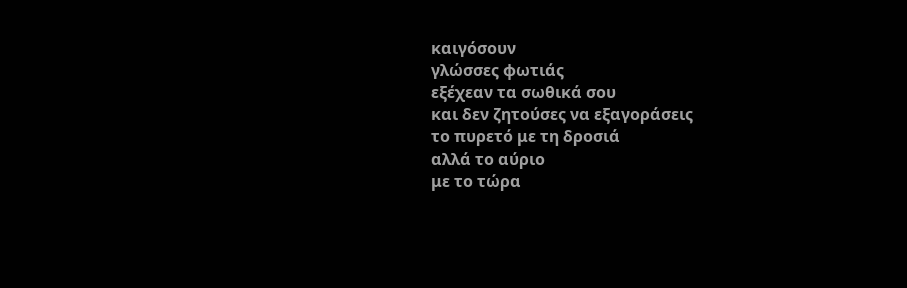καιγόσουν
γλώσσες φωτιάς
εξέχεαν τα σωθικά σου
και δεν ζητούσες να εξαγοράσεις
το πυρετό με τη δροσιά
αλλά το αύριο
με το τώρα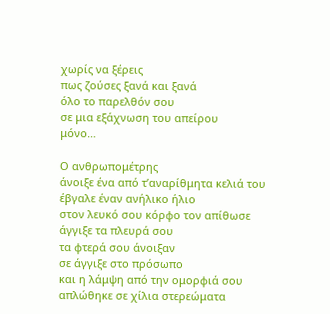χωρίς να ξέρεις
πως ζούσες ξανά και ξανά
όλο το παρελθόν σου
σε μια εξάχνωση του απείρου
μόνο…

Ο ανθρωπομέτρης
άνοιξε ένα από τ’αναρίθμητα κελιά του
έβγαλε έναν ανήλικο ήλιο
στον λευκό σου κόρφο τον απίθωσε
άγγιξε τα πλευρά σου
τα φτερά σου άνοιξαν
σε άγγιξε στο πρόσωπο
και η λάμψη από την ομορφιά σου
απλώθηκε σε χίλια στερεώματα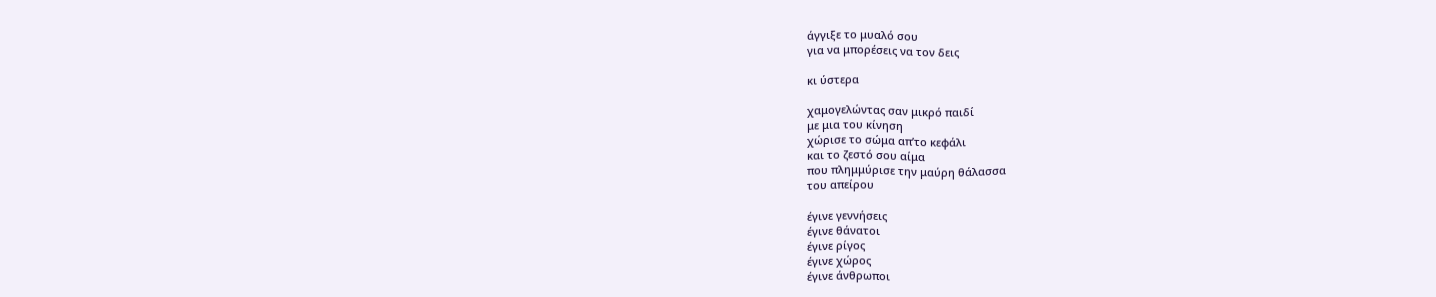άγγιξε το μυαλό σου
για να μπορέσεις να τον δεις

κι ύστερα

χαμογελώντας σαν μικρό παιδί
με μια του κίνηση
χώρισε το σώμα απ’το κεφάλι
και το ζεστό σου αίμα
που πλημμύρισε την μαύρη θάλασσα
του απείρου

έγινε γεννήσεις
έγινε θάνατοι
έγινε ρίγος
έγινε χώρος
έγινε άνθρωποι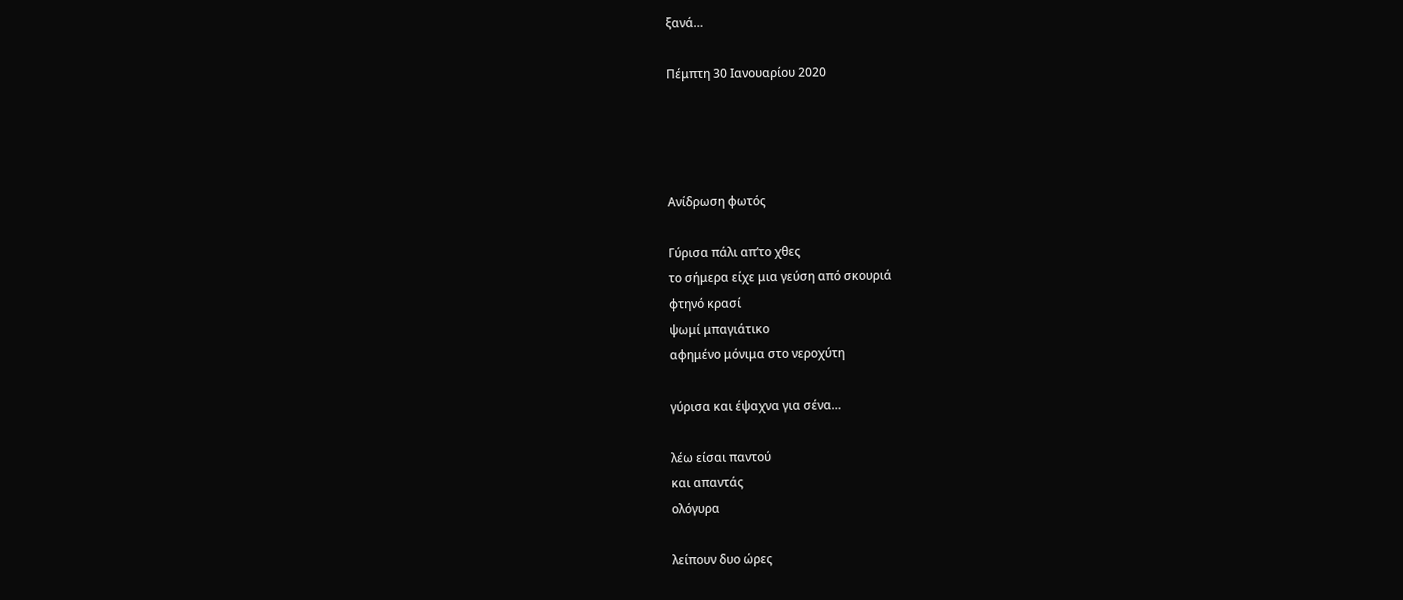ξανά…

Πέμπτη 30 Ιανουαρίου 2020




Ανίδρωση φωτός

Γύρισα πάλι απ’το χθες
το σήμερα είχε μια γεύση από σκουριά
φτηνό κρασί
ψωμί μπαγιάτικο
αφημένο μόνιμα στο νεροχύτη

γύρισα και έψαχνα για σένα…

λέω είσαι παντού
και απαντάς
ολόγυρα

λείπουν δυο ώρες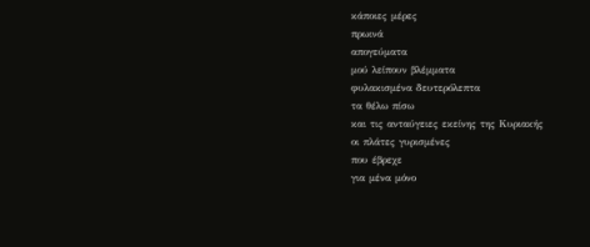κάποιες μέρες
πρωινά
απογεύματα
μού λείπουν βλέμματα
φυλακισμένα δευτερόλεπτα
τα θέλω πίσω
και τις ανταύγειες εκείνης της Κυριακής
οι πλάτες γυρισμένες
που έβρεχε
για μένα μόνο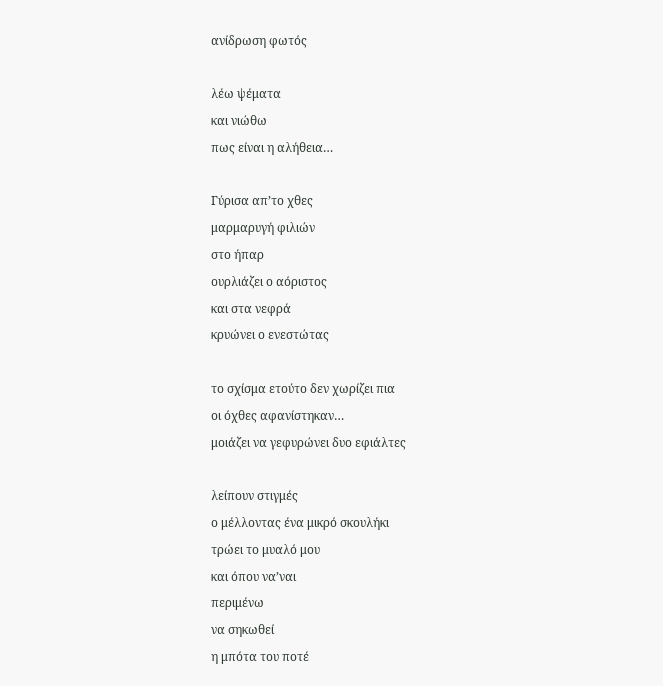ανίδρωση φωτός

λέω ψέματα
και νιώθω
πως είναι η αλήθεια…

Γύρισα απ’το χθες
μαρμαρυγή φιλιών
στο ήπαρ
ουρλιάζει ο αόριστος
και στα νεφρά
κρυώνει ο ενεστώτας

το σχίσμα ετούτο δεν χωρίζει πια
οι όχθες αφανίστηκαν…
μοιάζει να γεφυρώνει δυο εφιάλτες

λείπουν στιγμές
ο μέλλοντας ένα μικρό σκουλήκι
τρώει το μυαλό μου
και όπου να’ναι
περιμένω
να σηκωθεί
η μπότα του ποτέ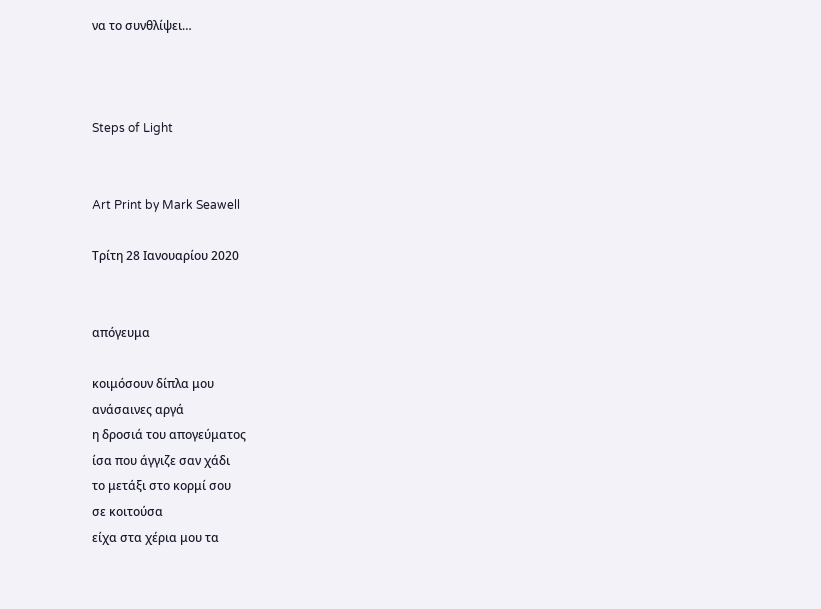να το συνθλίψει…



Steps of Light


Art Print by Mark Seawell

Τρίτη 28 Ιανουαρίου 2020


απόγευμα

κοιμόσουν δίπλα μου
ανάσαινες αργά
η δροσιά του απογεύματος
ίσα που άγγιζε σαν χάδι
το μετάξι στο κορμί σου
σε κοιτούσα
είχα στα χέρια μου τα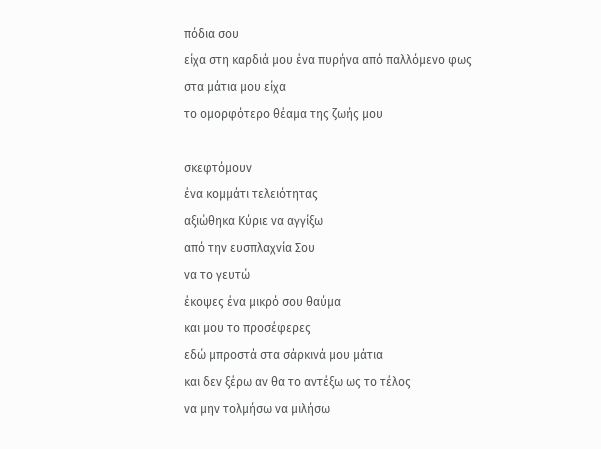πόδια σου
είχα στη καρδιά μου ένα πυρήνα από παλλόμενο φως
στα μάτια μου είχα
το ομορφότερο θέαμα της ζωής μου

σκεφτόμουν
ένα κομμάτι τελειότητας
αξιώθηκα Κύριε να αγγίξω
από την ευσπλαχνία Σου
να το γευτώ
έκοψες ένα μικρό σου θαύμα
και μου το προσέφερες
εδώ μπροστά στα σάρκινά μου μάτια
και δεν ξέρω αν θα το αντέξω ως το τέλος
να μην τολμήσω να μιλήσω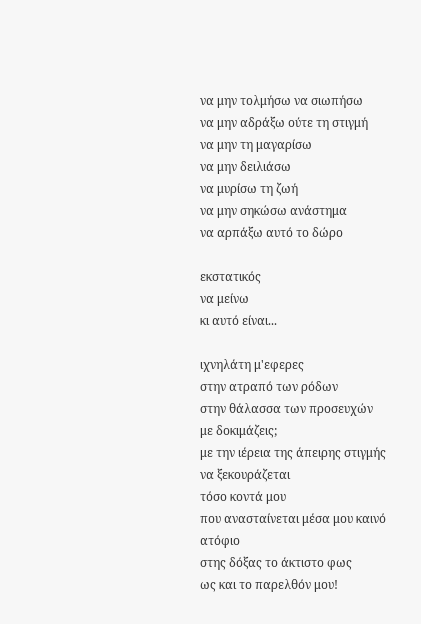να μην τολμήσω να σιωπήσω
να μην αδράξω ούτε τη στιγμή
να μην τη μαγαρίσω
να μην δειλιάσω
να μυρίσω τη ζωή
να μην σηκώσω ανάστημα
να αρπάξω αυτό το δώρο

εκστατικός
να μείνω
κι αυτό είναι...

ιχνηλάτη μ'εφερες
στην ατραπό των ρόδων
στην θάλασσα των προσευχών
με δοκιμάζεις;
με την ιέρεια της άπειρης στιγμής
να ξεκουράζεται
τόσο κοντά μου
που ανασταίνεται μέσα μου καινό
ατόφιο
στης δόξας το άκτιστο φως
ως και το παρελθόν μου!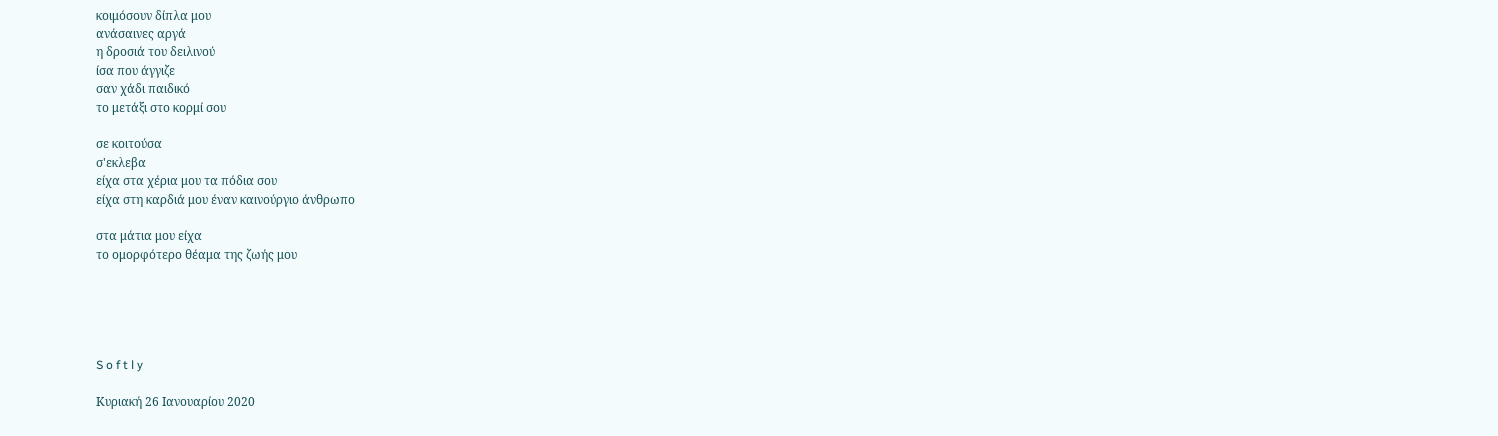κοιμόσουν δίπλα μου
ανάσαινες αργά
η δροσιά του δειλινού
ίσα που άγγιζε
σαν χάδι παιδικό
το μετάξι στο κορμί σου

σε κοιτούσα
σ'εκλεβα
είχα στα χέρια μου τα πόδια σου
είχα στη καρδιά μου έναν καινούργιο άνθρωπο

στα μάτια μου είχα
το ομορφότερο θέαμα της ζωής μου





S o f t l y

Κυριακή 26 Ιανουαρίου 2020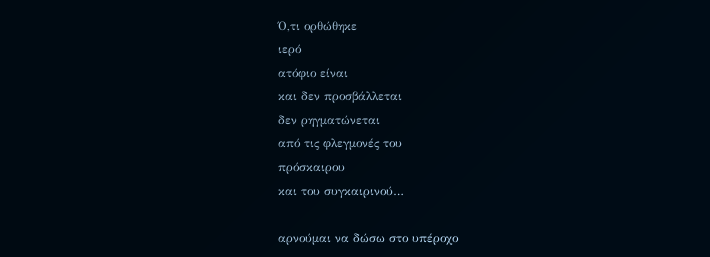Ό,τι ορθώθηκε
ιερό
ατόφιο είναι
και δεν προσβάλλεται
δεν ρηγματώνεται
από τις φλεγμονές του
πρόσκαιρου
και του συγκαιρινού…

αρνούμαι να δώσω στο υπέροχο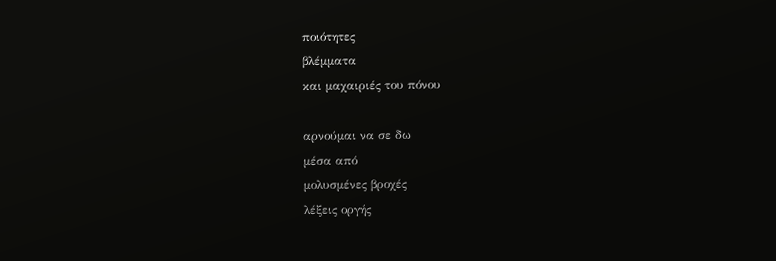ποιότητες
βλέμματα
και μαχαιριές του πόνου

αρνούμαι να σε δω
μέσα από
μολυσμένες βροχές
λέξεις οργής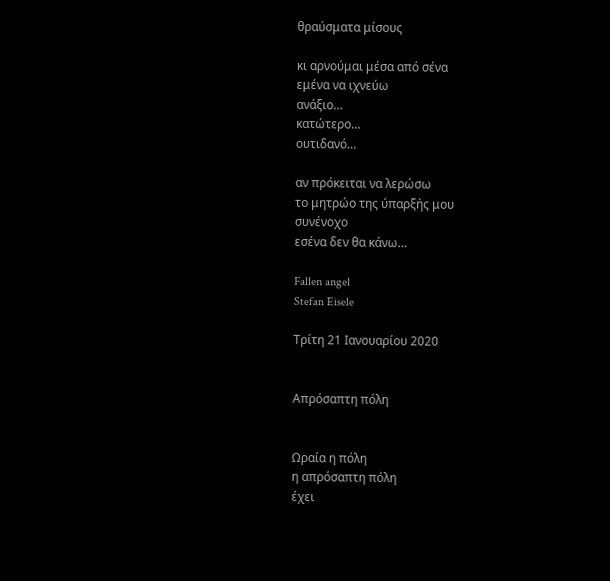θραύσματα μίσους

κι αρνούμαι μέσα από σένα
εμένα να ιχνεύω
ανάξιο…
κατώτερο…
ουτιδανό…

αν πρόκειται να λερώσω
το μητρώο της ύπαρξής μου
συνένοχο
εσένα δεν θα κάνω…

Fallen angel
Stefan Eisele

Τρίτη 21 Ιανουαρίου 2020


Απρόσαπτη πόλη


Ωραία η πόλη
η απρόσαπτη πόλη
έχει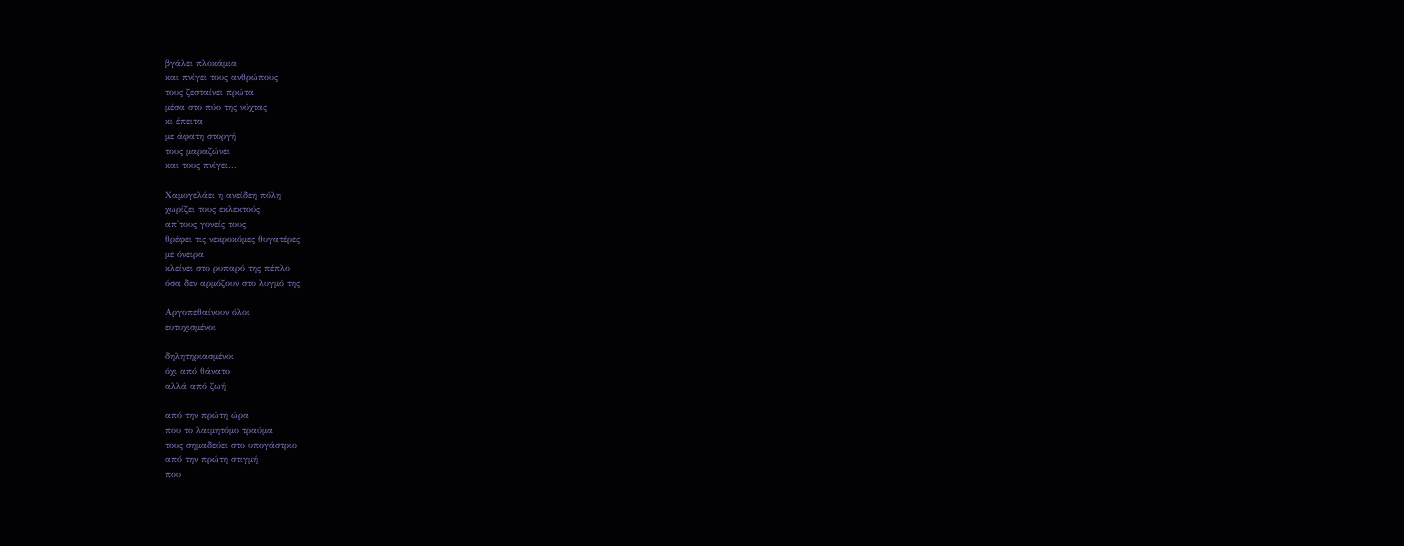βγάλει πλοκάμια
και πνίγει τους ανθρώπους
τους ζεσταίνει πρώτα
μέσα στο πύο της νύχτας
κι έπειτα
με άφατη στοργή
τους μαραζώνει
και τους πνίγει...

Χαμογελάει η ανείδεη πόλη
χωρίζει τους εκλεκτούς
απ'τους γονείς τους
θρέφει τις νεκροκόμες θυγατέρες
με όνειρα
κλείνει στο ρυπαρό της πέπλο
όσα δεν αρμόζουν στο λυγμό της

Αργοπεθαίνουν όλοι
ευτυχισμένοι

δηλητηριασμένοι
όχι από θάνατο
αλλά από ζωή

από την πρώτη ώρα
που το λαιμητόμο τραύμα
τους σημαδεύει στο υπογάστριο
από την πρώτη στιγμή
που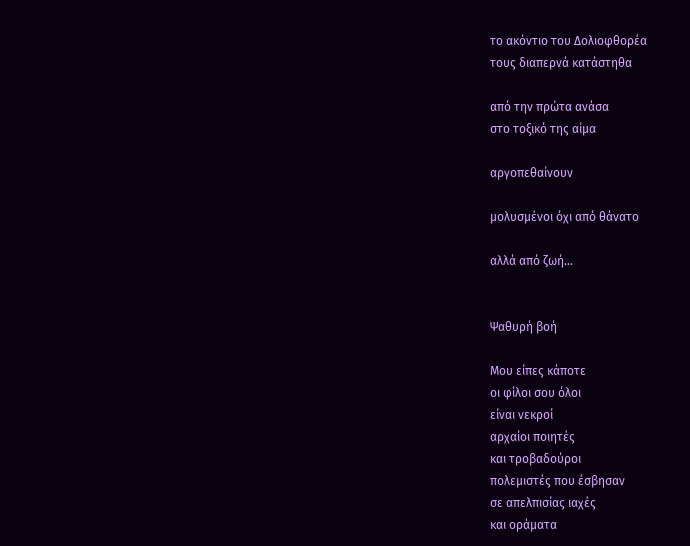το ακόντιο του Δολιοφθορέα
τους διαπερνά κατάστηθα

από την πρώτα ανάσα
στο τοξικό της αίμα

αργοπεθαίνουν

μολυσμένοι όχι από θάνατο

αλλά από ζωή...


Ψαθυρή βοή

Μου είπες κάποτε
οι φίλοι σου όλοι
είναι νεκροί
αρχαίοι ποιητές
και τροβαδούροι
πολεμιστές που έσβησαν
σε απελπισίας ιαχές
και οράματα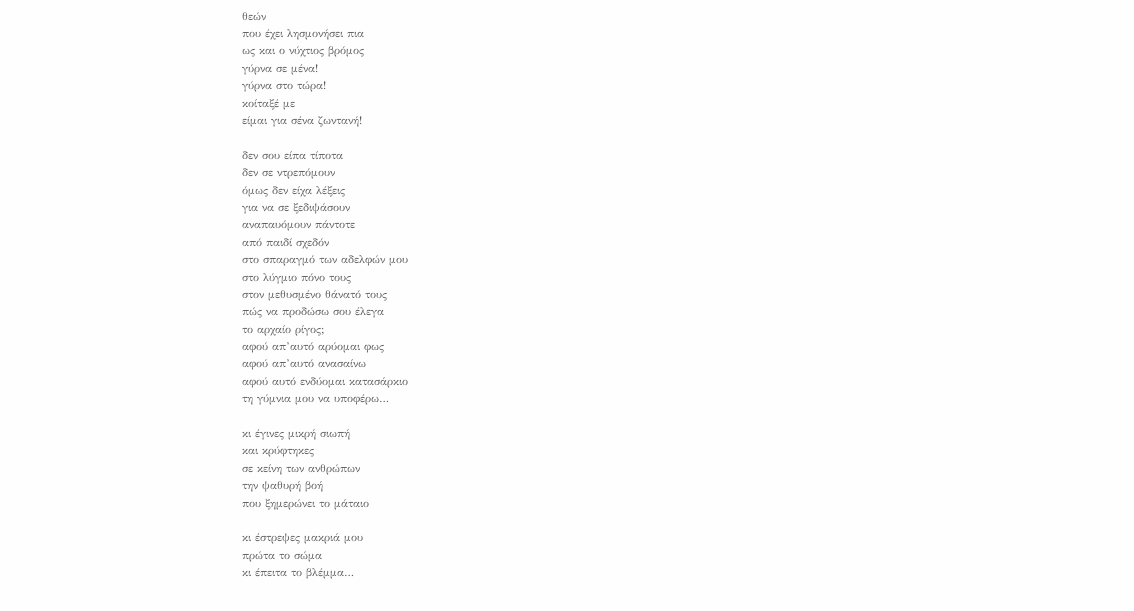θεών
που έχει λησμονήσει πια
ως και ο νύχτιος βρόμος
γύρνα σε μένα!
γύρνα στο τώρα!
κοίταξέ με
είμαι για σένα ζωντανή!

δεν σου είπα τίποτα
δεν σε ντρεπόμουν
όμως δεν είχα λέξεις
για να σε ξεδιψάσουν
αναπαυόμουν πάντοτε
από παιδί σχεδόν
στο σπαραγμό των αδελφών μου
στο λύγμιο πόνο τους
στον μεθυσμένο θάνατό τους
πώς να προδώσω σου έλεγα
το αρχαίο ρίγος;
αφού απ’αυτό αρύομαι φως
αφού απ’αυτό ανασαίνω
αφού αυτό ενδύομαι κατασάρκιο
τη γύμνια μου να υποφέρω…

κι έγινες μικρή σιωπή
και κρύφτηκες
σε κείνη των ανθρώπων
την ψαθυρή βοή
που ξημερώνει το μάταιο

κι έστρεψες μακριά μου
πρώτα το σώμα
κι έπειτα το βλέμμα…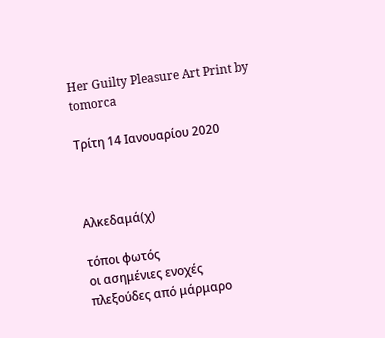Her Guilty Pleasure Art Print by tomorca

Τρίτη 14 Ιανουαρίου 2020



Αλκεδαμά(χ)

τόποι φωτός
οι ασημένιες ενοχές
πλεξούδες από μάρμαρο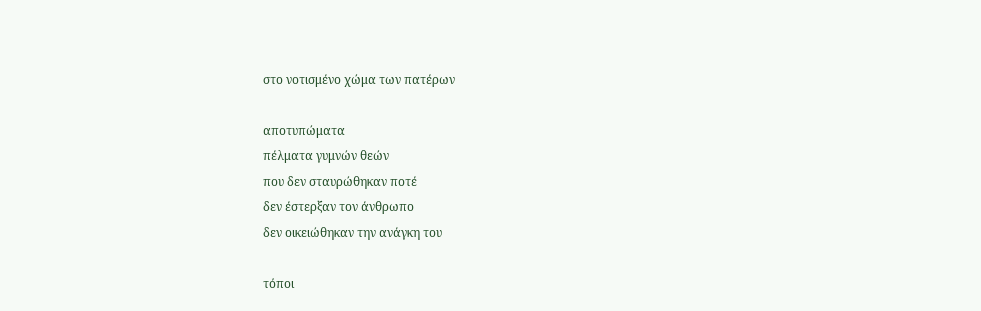στο νοτισμένο χώμα των πατέρων

αποτυπώματα
πέλματα γυμνών θεών
που δεν σταυρώθηκαν ποτέ
δεν έστερξαν τον άνθρωπο
δεν οικειώθηκαν την ανάγκη του

τόποι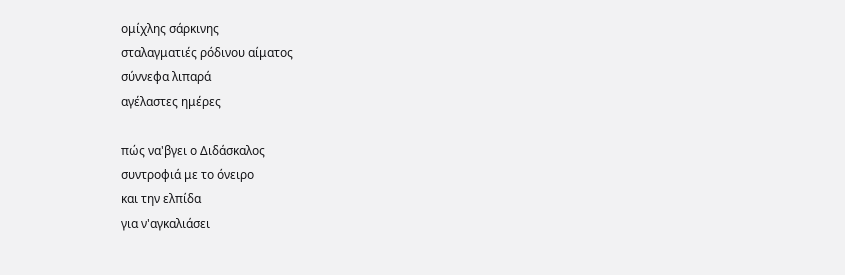ομίχλης σάρκινης
σταλαγματιές ρόδινου αίματος
σύννεφα λιπαρά
αγέλαστες ημέρες

πώς να'βγει ο Διδάσκαλος
συντροφιά με το όνειρο
και την ελπίδα
για ν'αγκαλιάσει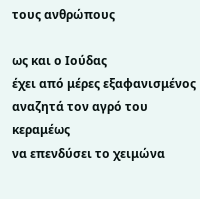τους ανθρώπους

ως και ο Ιούδας
έχει από μέρες εξαφανισμένος
αναζητά τον αγρό του κεραμέως
να επενδύσει το χειμώνα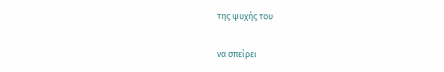της ψυχής του

να σπείρει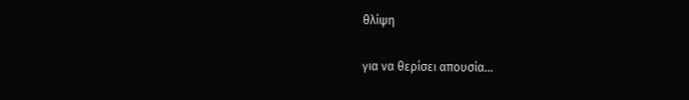θλίψη

για να θερίσει απουσία...